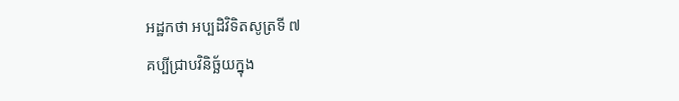អដ្ឋកថា អប្បដិវិទិតសូត្រទី ៧
គប្បីជ្រាបវិនិច្ឆ័យក្នុង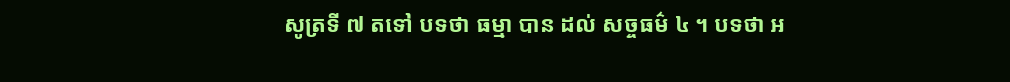សូត្រទី ៧ តទៅ បទថា ធម្មា បាន ដល់ សច្ចធម៌ ៤ ។ បទថា អ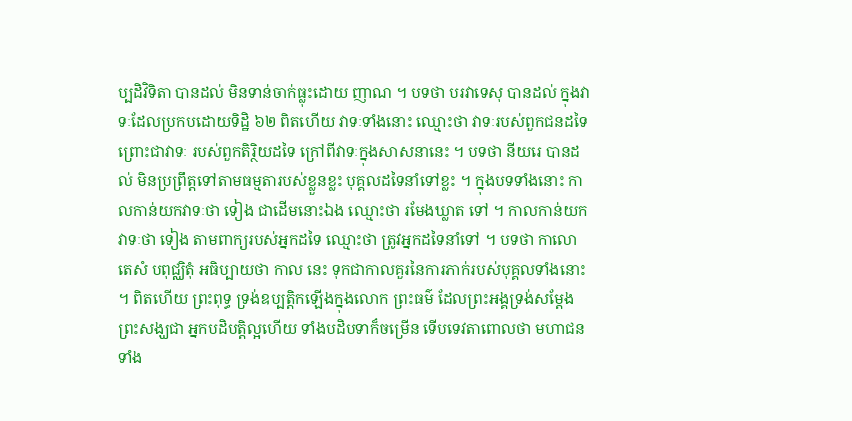ប្បដិវិទិតា បានដល់ មិនទាន់ចាក់ធ្លុះដោយ ញាណ ។ បទថា បរវាទេសុ បានដល់ ក្នុងវាទៈដែលប្រកបដោយទិដ្ឋិ ៦២ ពិតហើយ វាទៈទាំងនោះ ឈ្មោះថា វាទៈរបស់ពួកជនដទៃ ព្រោះជាវាទៈ របស់ពួកតិរ្ថិយដទៃ ក្រៅពីវាទៈក្នុងសាសនានេះ ។ បទថា នីយរេ បានដល់ មិនប្រព្រឹត្តទៅតាមធម្មតារបស់ខ្លួនខ្លះ បុគ្គលដទៃនាំទៅខ្លះ ។ ក្នុងបទទាំងនោះ កាលកាន់យកវាទៈថា ទៀង ជាដើមនោះឯង ឈ្មោះថា រមែងឃ្លាត ទៅ ។ កាលកាន់យកវាទៈថា ទៀង តាមពាក្យរបស់អ្នកដទៃ ឈ្មោះថា ត្រូវអ្នកដទៃនាំទៅ ។ បទថា កាលោ តេសំ បពុជ្ឈិតុំ អធិប្បាយថា កាល នេះ ទុកជាកាលគួរនៃការភាក់របស់បុគ្គលទាំងនោះ ។ ពិតហើយ ព្រះពុទ្ធ ទ្រង់ឧប្បត្តិកឡើងក្នុងលោក ព្រះធម៌ ដែលព្រះអង្គទ្រង់សម្តែង ព្រះសង្ឃជា អ្នកបដិបត្តិល្អហើយ ទាំងបដិបទាក៏ចម្រើន ទើបទេវតាពោលថា មហាជន ទាំង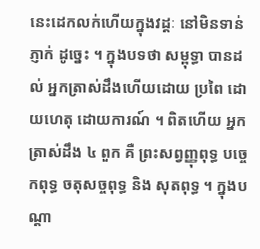នេះដេកលក់ហើយក្នុងវដ្តៈ នៅមិនទាន់ភ្ញាក់ ដូច្នេះ ។ ក្នុងបទថា សម្ពុទ្ធា បានដល់ អ្នកត្រាស់ដឹងហើយដោយ ប្រពៃ ដោយហេតុ ដោយការណ៍ ។ ពិតហើយ អ្នកត្រាស់ដឹង ៤ ពួក គឺ ព្រះសព្វញ្ញុពុទ្ធ បច្ចេកពុទ្ធ ចតុសច្ចពុទ្ធ និង សុតពុទ្ធ ។ ក្នុងបណ្តា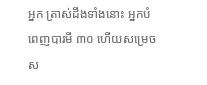អ្នក ត្រាស់ដឹងទាំងនោះ អ្នកបំពេញបារមី ៣០ ហើយសម្រេចស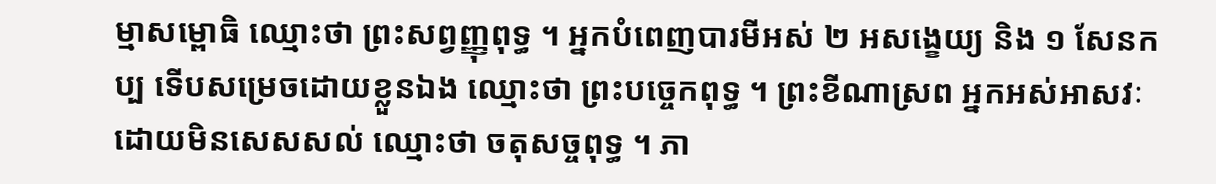ម្មាសម្ពោធិ ឈ្មោះថា ព្រះសព្វញ្ញុពុទ្ធ ។ អ្នកបំពេញបារមីអស់ ២ អសង្ខេយ្យ និង ១ សែនកប្ប ទើបសម្រេចដោយខ្លួនឯង ឈ្មោះថា ព្រះបច្ចេកពុទ្ធ ។ ព្រះខីណាស្រព អ្នកអស់អាសវៈដោយមិនសេសសល់ ឈ្មោះថា ចតុសច្ចពុទ្ធ ។ ភា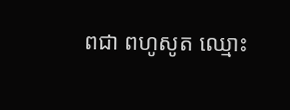ពជា ពហូសូត ឈ្មោះ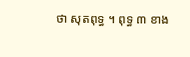ថា សុតពុទ្ធ ។ ពុទ្ធ ៣ ខាង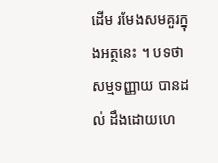ដើម រមែងសមគួរក្នុងអត្ថនេះ ។ បទថា សម្មទញ្ញាយ បានដល់ ដឹងដោយហេ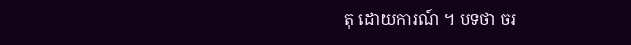តុ ដោយការណ៍ ។ បទថា ចរ